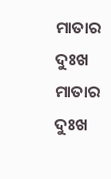ମାତାର ଦୁଃଖ
ମାତାର ଦୁଃଖ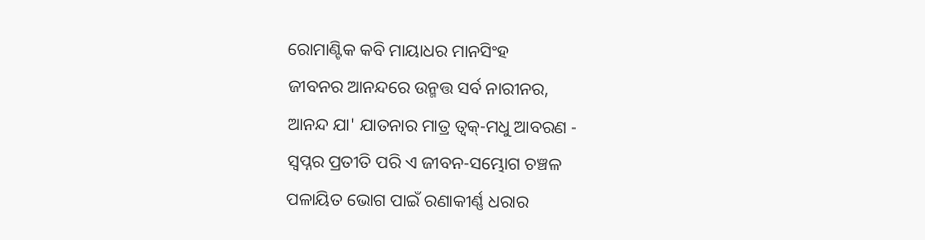ରୋମାଣ୍ଟିକ କବି ମାୟାଧର ମାନସିଂହ
ଜୀବନର ଆନନ୍ଦରେ ଉନ୍ମତ୍ତ ସର୍ବ ନାରୀନର,
ଆନନ୍ଦ ଯା' ଯାତନାର ମାତ୍ର ତ୍ୱକ୍-ମଧୁ ଆବରଣ -
ସ୍ୱପ୍ନର ପ୍ରତୀତି ପରି ଏ ଜୀବନ-ସମ୍ଭୋଗ ଚଞ୍ଚଳ
ପଳାୟିତ ଭୋଗ ପାଇଁ ରଣାକୀର୍ଣ୍ଣ ଧରାର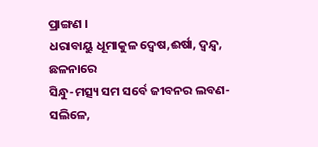ପ୍ରାଙ୍ଗଣ ।
ଧରାବାୟୁ ଧୂମାକୁଳ ଦ୍ୱେଷ,ଈର୍ଷା, ଦ୍ବନ୍ଦ୍ଵ, ଛଳନାରେ
ସିନ୍ଧୁ-ମତ୍ସ୍ୟ ସମ ସର୍ବେ ଜୀବନର ଲବଣ-ସଲିଳେ,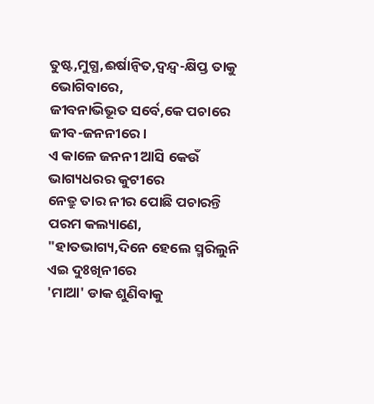ତୁଷ୍ଟ,ମୁଗ୍ଧ,ଈର୍ଷାନ୍ବିତ,ଦ୍ବନ୍ଦ୍ଵ-କ୍ଷିପ୍ତ ତାକୁ ଭୋଗିବାରେ,
ଜୀବନାଭିଭୂତ ସର୍ବେ,କେ ପଚାରେ ଜୀବ-ଜନନୀରେ ।
ଏ କାଳେ ଜନନୀ ଆସି କେଉଁ ଭାଗ୍ୟଧରର କୁଟୀରେ
ନେତ୍ରୁ ତାର ନୀର ପୋଛି ପଚାରନ୍ତି ପରମ କଲ୍ୟାଣେ,
"ହାତଭାଗ୍ୟ,ଦିନେ ହେଲେ ସ୍ମରିଲୁନି ଏଇ ଦୁଃଖିନୀରେ
'ମାଆ' ଡାକ ଶୁଣିବାକୁ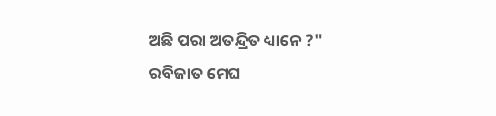ଅଛି ପରା ଅତନ୍ଦ୍ରିତ ଧ୍ୟାନେ ?"
ରବିଜାତ ମେଘ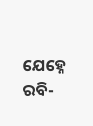ଯେହ୍ନେ ରବି-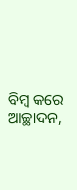ବିମ୍ବ କରେ ଆଚ୍ଛାଦନ,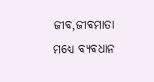ଜୀବ,ଜୀବମାତା ମଧ୍ୟେ ବ୍ୟବଧାନ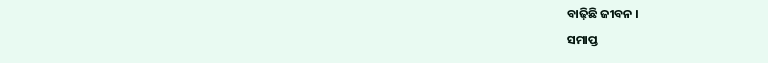ବାଢ଼ିଛି ଜୀବନ ।
ସମାପ୍ତ